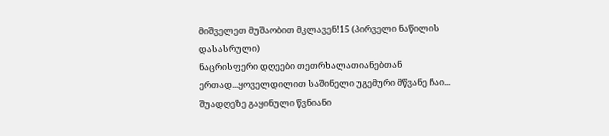მიშველეთ მუშაობით მკლავენ!15 (პირველი ნაწილის დასასრული)
ნაცრისფერი დღეები თეთრხალათიანებთან ერთად...ყოველდილით საშინელი უგემური მწვანე ჩაი... შუადღეზე გაყინული წვნიანი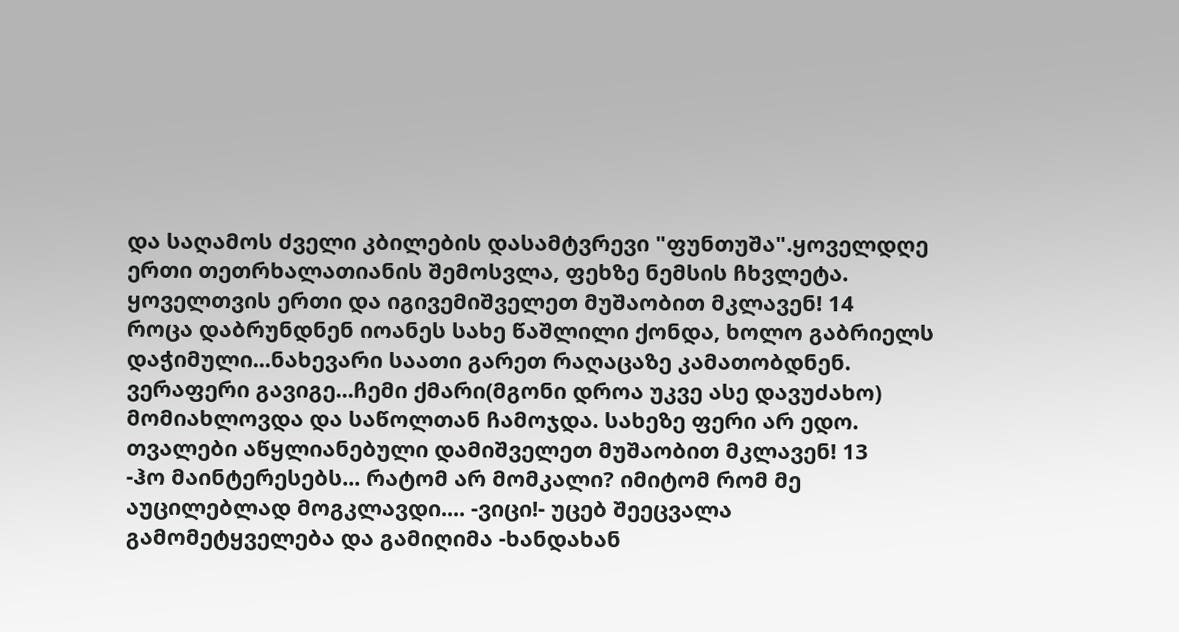და საღამოს ძველი კბილების დასამტვრევი "ფუნთუშა".ყოველდღე ერთი თეთრხალათიანის შემოსვლა, ფეხზე ნემსის ჩხვლეტა. ყოველთვის ერთი და იგივემიშველეთ მუშაობით მკლავენ! 14
როცა დაბრუნდნენ იოანეს სახე წაშლილი ქონდა, ხოლო გაბრიელს დაჭიმული...ნახევარი საათი გარეთ რაღაცაზე კამათობდნენ. ვერაფერი გავიგე...ჩემი ქმარი(მგონი დროა უკვე ასე დავუძახო) მომიახლოვდა და საწოლთან ჩამოჯდა. სახეზე ფერი არ ედო. თვალები აწყლიანებული დამიშველეთ მუშაობით მკლავენ! 13
-ჰო მაინტერესებს... რატომ არ მომკალი? იმიტომ რომ მე აუცილებლად მოგკლავდი.... -ვიცი!- უცებ შეეცვალა გამომეტყველება და გამიღიმა -ხანდახან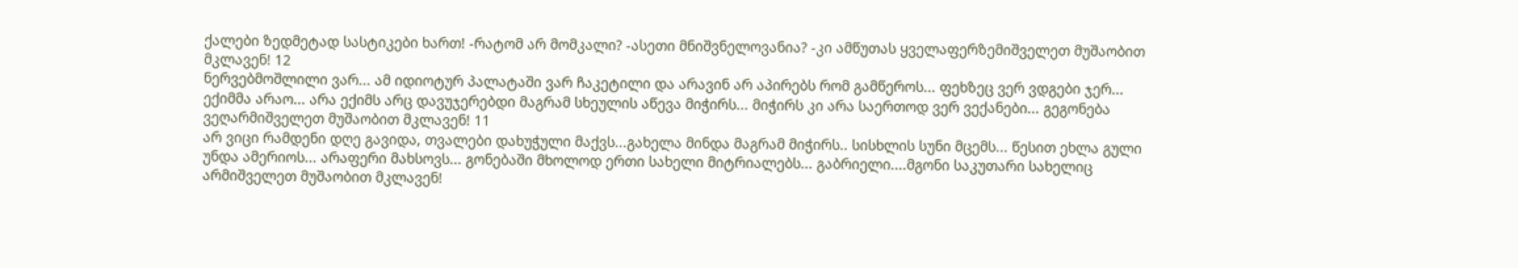ქალები ზედმეტად სასტიკები ხართ! -რატომ არ მომკალი? -ასეთი მნიშვნელოვანია? -კი ამწუთას ყველაფერზემიშველეთ მუშაობით მკლავენ! 12
ნერვებმოშლილი ვარ... ამ იდიოტურ პალატაში ვარ ჩაკეტილი და არავინ არ აპირებს რომ გამწეროს... ფეხზეც ვერ ვდგები ჯერ... ექიმმა არაო... არა ექიმს არც დავუჯერებდი მაგრამ სხეულის აწევა მიჭირს... მიჭირს კი არა საერთოდ ვერ ვექანები... გეგონება ვეღარმიშველეთ მუშაობით მკლავენ! 11
არ ვიცი რამდენი დღე გავიდა, თვალები დახუჭული მაქვს...გახელა მინდა მაგრამ მიჭირს.. სისხლის სუნი მცემს... წესით ეხლა გული უნდა ამერიოს... არაფერი მახსოვს... გონებაში მხოლოდ ერთი სახელი მიტრიალებს... გაბრიელი....მგონი საკუთარი სახელიც არმიშველეთ მუშაობით მკლავენ!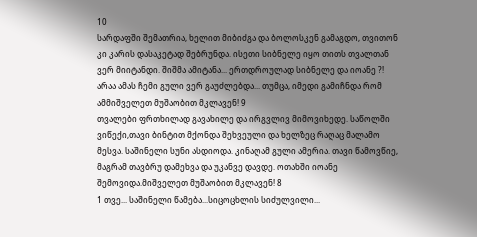10
სარდაფში შემათრია, ხელით მიბიძგა და ბოლოსკენ გამაგდო, თვითონ კი კარის დასაკეტად შებრუნდა. ისეთი სიბნელე იყო თითს თვალთან ვერ მიიტანდი. შიშმა ამიტანა... ერთდროულად სიბნელე და იოანე ?! არაა ამას ჩემი გული ვერ გაუძლებდა... თუმცა, იმედი გამიჩნდა რომ ამმიშველეთ მუშაობით მკლავენ! 9
თვალები ფრთხილად გავახილე და ირგვლივ მიმოვიხედე. საწოლში ვიწექი,თავი ბინტით მქონდა შეხვეული და ხელზეც რაღაც მალამო მესვა. საშინელი სუნი ასდიოდა. კინაღამ გული ამერია. თავი წამოვწიე, მაგრამ თავბრუ დამეხვა და უკანვე დავდე. ოთახში იოანე შემოვიდა.მიშველეთ მუშაობით მკლავენ! 8
1 თვე... საშინელი წამება...სიცოცხლის სიძულვილი...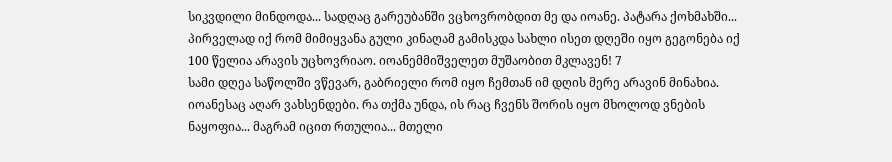სიკვდილი მინდოდა... სადღაც გარეუბანში ვცხოვრობდით მე და იოანე. პატარა ქოხმახში... პირველად იქ რომ მიმიყვანა გული კინაღამ გამისკდა სახლი ისეთ დღეში იყო გეგონება იქ 100 წელია არავის უცხოვრიაო. იოანემმიშველეთ მუშაობით მკლავენ! 7
სამი დღეა საწოლში ვწევარ, გაბრიელი რომ იყო ჩემთან იმ დღის მერე არავინ მინახია. იოანესაც აღარ ვახსენდები. რა თქმა უნდა, ის რაც ჩვენს შორის იყო მხოლოდ ვნების ნაყოფია... მაგრამ იცით რთულია... მთელი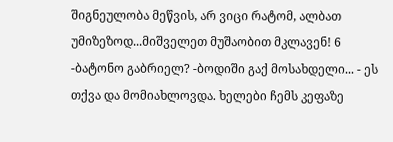შიგნეულობა მეწვის, არ ვიცი რატომ, ალბათ უმიზეზოდ...მიშველეთ მუშაობით მკლავენ! 6
-ბატონო გაბრიელ? -ბოდიში გაქ მოსახდელი... - ეს თქვა და მომიახლოვდა. ხელები ჩემს კეფაზე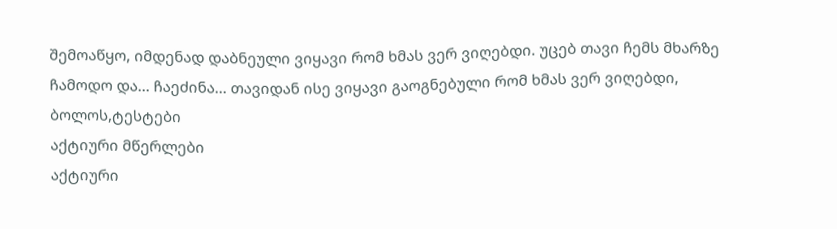შემოაწყო, იმდენად დაბნეული ვიყავი რომ ხმას ვერ ვიღებდი. უცებ თავი ჩემს მხარზე ჩამოდო და... ჩაეძინა... თავიდან ისე ვიყავი გაოგნებული რომ ხმას ვერ ვიღებდი, ბოლოს,ტესტები
აქტიური მწერლები
აქტიური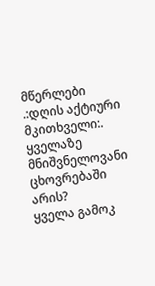მწერლები
.:დღის აქტიური მკითხველი:.
ყველაზე მნიშვნელოვანი ცხოვრებაში არის?
ყველა გამოკ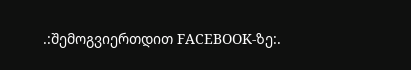.:შემოგვიერთდით FACEBOOK-ზე:.